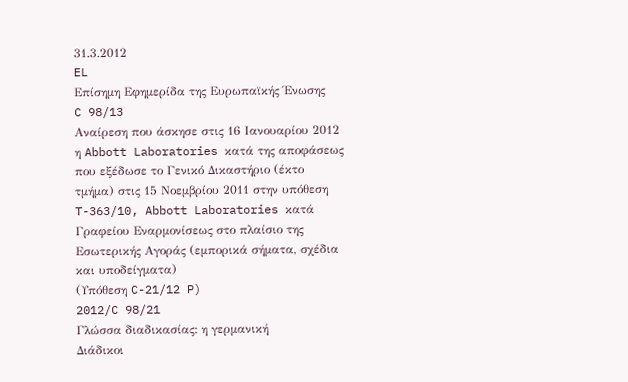31.3.2012
EL
Επίσημη Εφημερίδα της Ευρωπαϊκής Ένωσης
C 98/13
Αναίρεση που άσκησε στις 16 Ιανουαρίου 2012 η Abbott Laboratories κατά της αποφάσεως που εξέδωσε το Γενικό Δικαστήριο (έκτο τμήμα) στις 15 Νοεμβρίου 2011 στην υπόθεση T-363/10, Abbott Laboratories κατά Γραφείου Εναρμονίσεως στο πλαίσιο της Εσωτερικής Αγοράς (εμπορικά σήματα, σχέδια και υποδείγματα)
(Υπόθεση C-21/12 P)
2012/C 98/21
Γλώσσα διαδικασίας: η γερμανική
Διάδικοι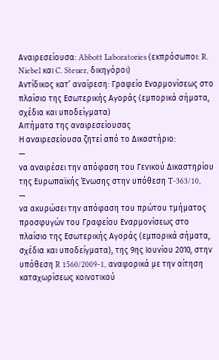Αναιρεσείουσα: Abbott Laboratories (εκπρόσωποι: R. Niebel και C. Steuer, δικηγόροι)
Αντίδικος κατ’ αναίρεση: Γραφείο Εναρμονίσεως στο πλαίσιο της Εσωτερικής Αγοράς (εμπορικά σήματα, σχέδια και υποδείγματα)
Αιτήματα της αναιρεσείουσας
Η αναιρεσείουσα ζητεί από το Δικαστήριο:
—
να αναιρέσει την απόφαση του Γενικού Δικαστηρίου της Ευρωπαϊκής Ένωσης στην υπόθεση T-363/10,
—
να ακυρώσει την απόφαση του πρώτου τμήματος προσφυγών του Γραφείου Εναρμονίσεως στο πλαίσιο της Εσωτερικής Αγοράς (εμπορικά σήματα, σχέδια και υποδείγματα), της 9ης Ιουνίου 2010, στην υπόθεση R 1560/2009-1, αναφορικά με την αίτηση καταχωρίσεως κοινοτικού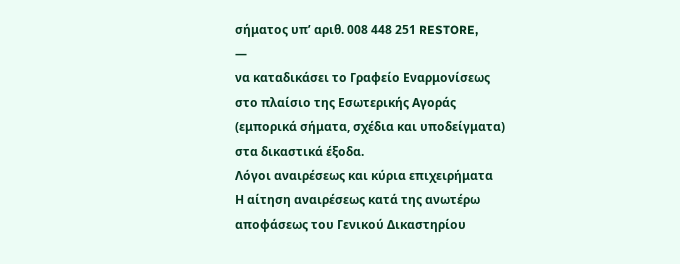σήματος υπ’ αριθ. 008 448 251 RESTORE,
—
να καταδικάσει το Γραφείο Εναρμονίσεως στο πλαίσιο της Εσωτερικής Αγοράς (εμπορικά σήματα, σχέδια και υποδείγματα) στα δικαστικά έξοδα.
Λόγοι αναιρέσεως και κύρια επιχειρήματα
Η αίτηση αναιρέσεως κατά της ανωτέρω αποφάσεως του Γενικού Δικαστηρίου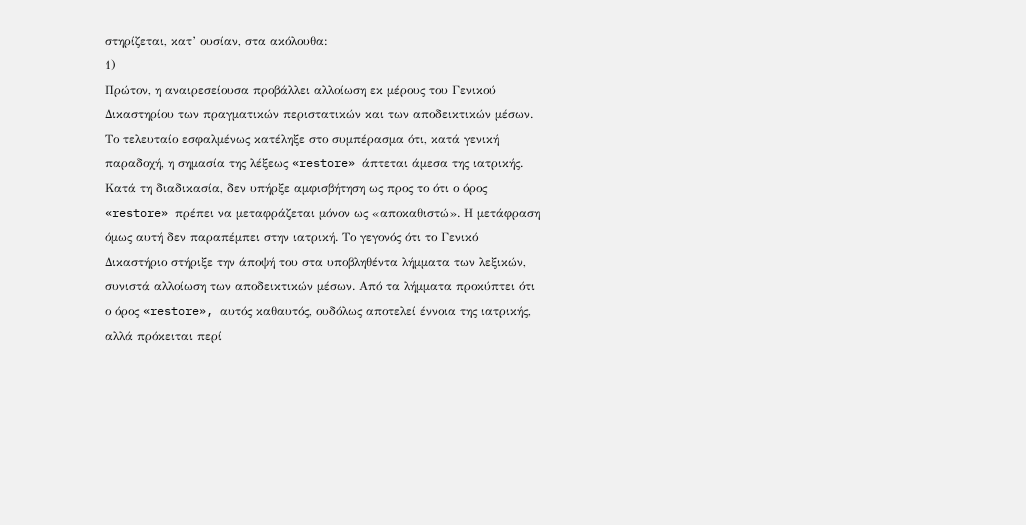στηρίζεται, κατ’ ουσίαν, στα ακόλουθα:
1)
Πρώτον, η αναιρεσείουσα προβάλλει αλλοίωση εκ μέρους του Γενικού Δικαστηρίου των πραγματικών περιστατικών και των αποδεικτικών μέσων. Το τελευταίο εσφαλμένως κατέληξε στο συμπέρασμα ότι, κατά γενική παραδοχή, η σημασία της λέξεως «restore» άπτεται άμεσα της ιατρικής. Κατά τη διαδικασία, δεν υπήρξε αμφισβήτηση ως προς το ότι ο όρος «restore» πρέπει να μεταφράζεται μόνον ως «αποκαθιστώ». Η μετάφραση όμως αυτή δεν παραπέμπει στην ιατρική. Το γεγονός ότι το Γενικό Δικαστήριο στήριξε την άποψή του στα υποβληθέντα λήμματα των λεξικών, συνιστά αλλοίωση των αποδεικτικών μέσων. Από τα λήμματα προκύπτει ότι ο όρος «restore», αυτός καθαυτός, ουδόλως αποτελεί έννοια της ιατρικής, αλλά πρόκειται περί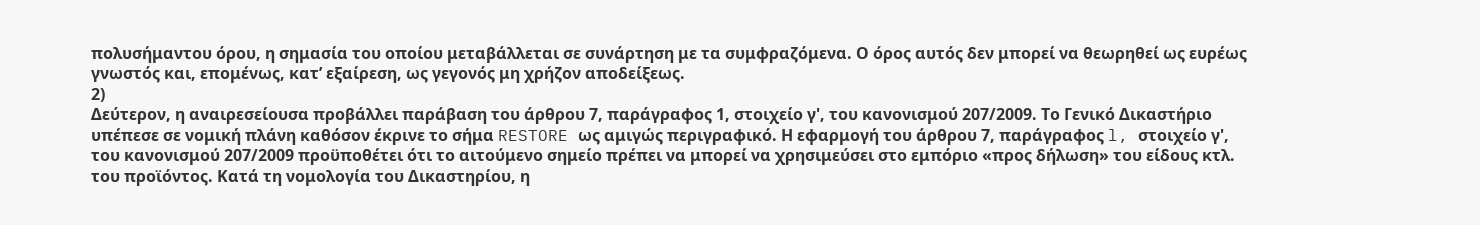πολυσήμαντου όρου, η σημασία του οποίου μεταβάλλεται σε συνάρτηση με τα συμφραζόμενα. Ο όρος αυτός δεν μπορεί να θεωρηθεί ως ευρέως γνωστός και, επομένως, κατ’ εξαίρεση, ως γεγονός μη χρήζον αποδείξεως.
2)
Δεύτερον, η αναιρεσείουσα προβάλλει παράβαση του άρθρου 7, παράγραφος 1, στοιχείο γ', του κανονισμού 207/2009. Το Γενικό Δικαστήριο υπέπεσε σε νομική πλάνη καθόσον έκρινε το σήμα RESTORE ως αμιγώς περιγραφικό. Η εφαρμογή του άρθρου 7, παράγραφος l, στοιχείο γ', του κανονισμού 207/2009 προϋποθέτει ότι το αιτούμενο σημείο πρέπει να μπορεί να χρησιμεύσει στο εμπόριο «προς δήλωση» του είδους κτλ. του προϊόντος. Κατά τη νομολογία του Δικαστηρίου, η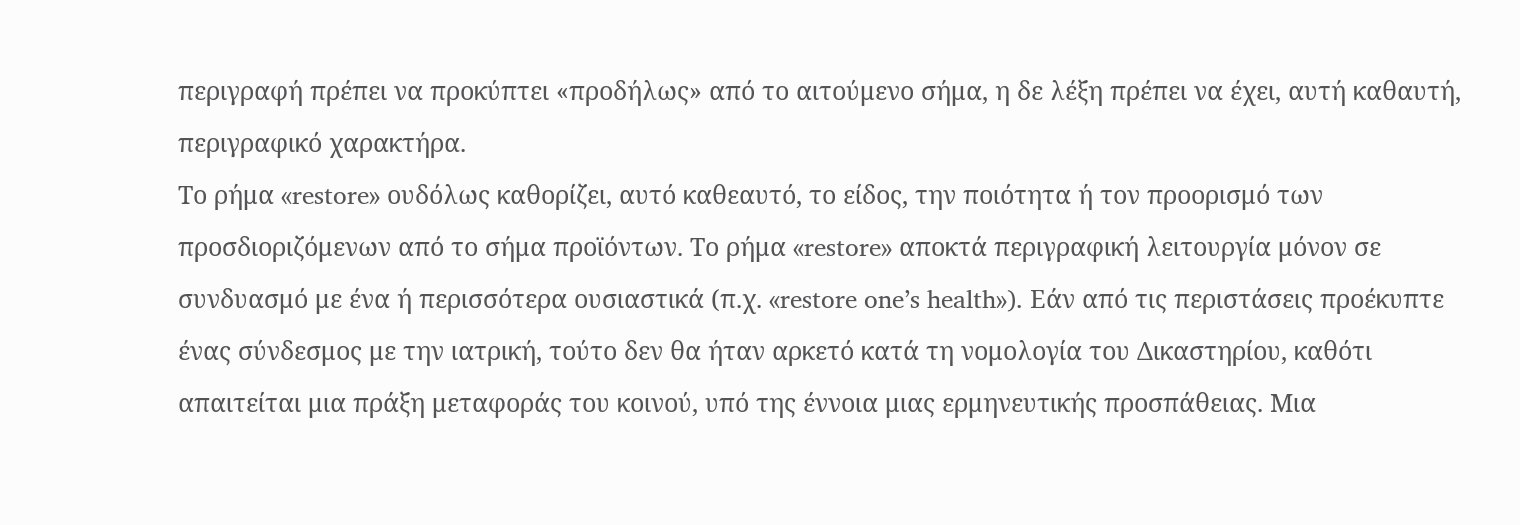περιγραφή πρέπει να προκύπτει «προδήλως» από το αιτούμενο σήμα, η δε λέξη πρέπει να έχει, αυτή καθαυτή, περιγραφικό χαρακτήρα.
Το ρήμα «restore» ουδόλως καθορίζει, αυτό καθεαυτό, το είδος, την ποιότητα ή τον προορισμό των προσδιοριζόμενων από το σήμα προϊόντων. Το ρήμα «restore» αποκτά περιγραφική λειτουργία μόνον σε συνδυασμό με ένα ή περισσότερα ουσιαστικά (π.χ. «restore one’s health»). Εάν από τις περιστάσεις προέκυπτε ένας σύνδεσμος με την ιατρική, τούτο δεν θα ήταν αρκετό κατά τη νομολογία του Δικαστηρίου, καθότι απαιτείται μια πράξη μεταφοράς του κοινού, υπό της έννοια μιας ερμηνευτικής προσπάθειας. Μια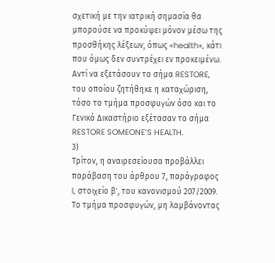σχετική με την ιατρική σημασία θα μπορούσε να προκύψει μόνον μέσω της προσθήκης λέξεων, όπως «health», κάτι που όμως δεν συντρέχει εν προκειμένω. Αντί να εξετάσουν το σήμα RESTORE, του οποίου ζητήθηκε η καταχώριση, τόσο το τμήμα προσφυγών όσο και το Γενικό Δικαστήριο εξέτασαν το σήμα RESTORE SOMEONE’S HEALTH.
3)
Τρίτον, η αναιρεσείουσα προβάλλει παράβαση του άρθρου 7, παράγραφος l, στοιχείο β', του κανονισμού 207/2009. Το τμήμα προσφυγών, μη λαμβάνοντας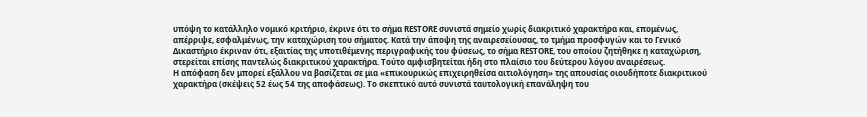υπόψη το κατάλληλο νομικό κριτήριο, έκρινε ότι το σήμα RESTORE συνιστά σημείο χωρίς διακριτικό χαρακτήρα και, επομένως, απέρριψε, εσφαλμένως, την καταχώριση του σήματος. Κατά την άποψη της αναιρεσείουσας, το τμήμα προσφυγών και το Γενικό Δικαστήριο έκριναν ότι, εξαιτίας της υποτιθέμενης περιγραφικής του φύσεως, το σήμα RESTORE, του οποίου ζητήθηκε η καταχώριση, στερείται επίσης παντελώς διακριτικού χαρακτήρα. Τούτο αμφισβητείται ήδη στο πλαίσιο του δεύτερου λόγου αναιρέσεως.
Η απόφαση δεν μπορεί εξάλλου να βασίζεται σε μια «επικουρικώς επιχειρηθείσα αιτιολόγηση» της απουσίας οιουδήποτε διακριτικού χαρακτήρα (σκέψεις 52 έως 54 της αποφάσεως). Το σκεπτικό αυτό συνιστά ταυτολογική επανάληψη του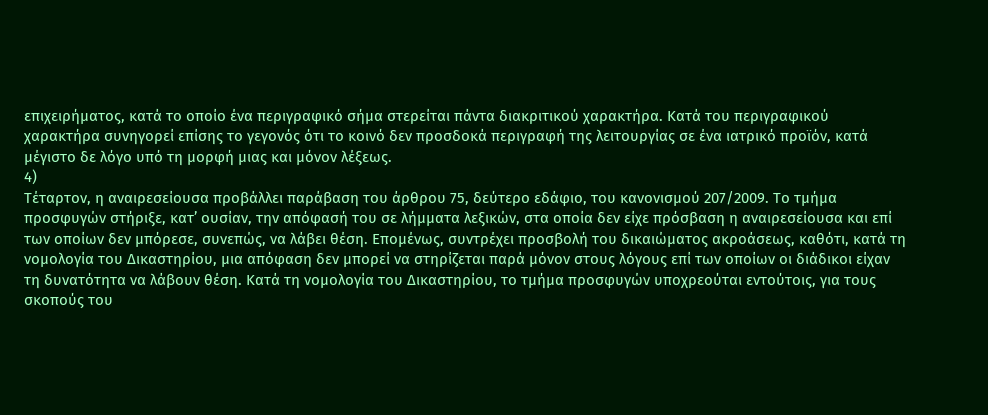επιχειρήματος, κατά το οποίο ένα περιγραφικό σήμα στερείται πάντα διακριτικού χαρακτήρα. Κατά του περιγραφικού χαρακτήρα συνηγορεί επίσης το γεγονός ότι το κοινό δεν προσδοκά περιγραφή της λειτουργίας σε ένα ιατρικό προϊόν, κατά μέγιστο δε λόγο υπό τη μορφή μιας και μόνον λέξεως.
4)
Τέταρτον, η αναιρεσείουσα προβάλλει παράβαση του άρθρου 75, δεύτερο εδάφιο, του κανονισμού 207/2009. Το τμήμα προσφυγών στήριξε, κατ’ ουσίαν, την απόφασή του σε λήμματα λεξικών, στα οποία δεν είχε πρόσβαση η αναιρεσείουσα και επί των οποίων δεν μπόρεσε, συνεπώς, να λάβει θέση. Επομένως, συντρέχει προσβολή του δικαιώματος ακροάσεως, καθότι, κατά τη νομολογία του Δικαστηρίου, μια απόφαση δεν μπορεί να στηρίζεται παρά μόνον στους λόγους επί των οποίων οι διάδικοι είχαν τη δυνατότητα να λάβουν θέση. Κατά τη νομολογία του Δικαστηρίου, το τμήμα προσφυγών υποχρεούται εντούτοις, για τους σκοπούς του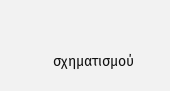σχηματισμού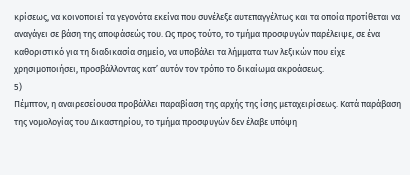κρίσεως, να κοινοποιεί τα γεγονότα εκείνα που συνέλεξε αυτεπαγγέλτως και τα οποία προτίθεται να αναγάγει σε βάση της αποφάσεώς του. Ως προς τούτο, το τμήμα προσφυγών παρέλειψε, σε ένα καθοριστικό για τη διαδικασία σημείο, να υποβάλει τα λήμματα των λεξικών που είχε χρησιμοποιήσει, προσβάλλοντας κατ’ αυτόν τον τρόπο το δικαίωμα ακροάσεως.
5)
Πέμπτον, η αναιρεσείουσα προβάλλει παραβίαση της αρχής της ίσης μεταχειρίσεως. Κατά παράβαση της νομολογίας του Δικαστηρίου, το τμήμα προσφυγών δεν έλαβε υπόψη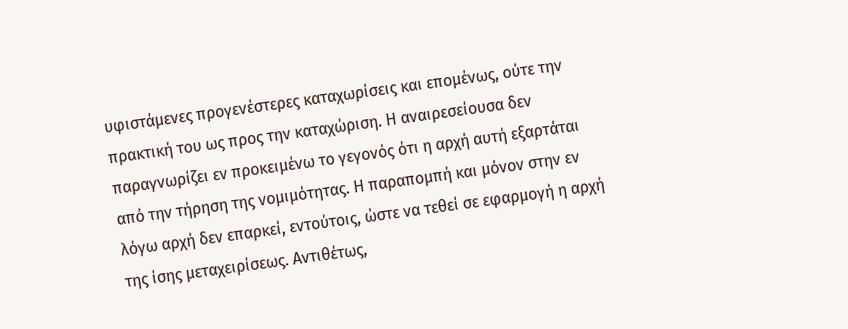υφιστάμενες προγενέστερες καταχωρίσεις και επομένως, ούτε την πρακτική του ως προς την καταχώριση. Η αναιρεσείουσα δεν παραγνωρίζει εν προκειμένω το γεγονός ότι η αρχή αυτή εξαρτάται από την τήρηση της νομιμότητας. Η παραπομπή και μόνον στην εν λόγω αρχή δεν επαρκεί, εντούτοις, ώστε να τεθεί σε εφαρμογή η αρχή της ίσης μεταχειρίσεως. Αντιθέτως,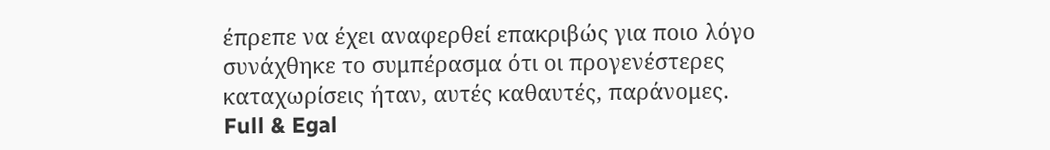έπρεπε να έχει αναφερθεί επακριβώς για ποιο λόγο συνάχθηκε το συμπέρασμα ότι οι προγενέστερες καταχωρίσεις ήταν, αυτές καθαυτές, παράνομες.
Full & Egal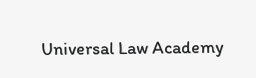Universal Law Academy